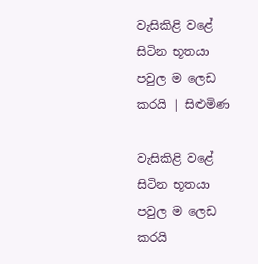වැසිකිළි වළේ සිටින භූතයා පවුල ම ලෙඩ කරයි | සිළුමිණ

වැසිකිළි වළේ සිටින භූතයා පවුල ම ලෙඩ කරයි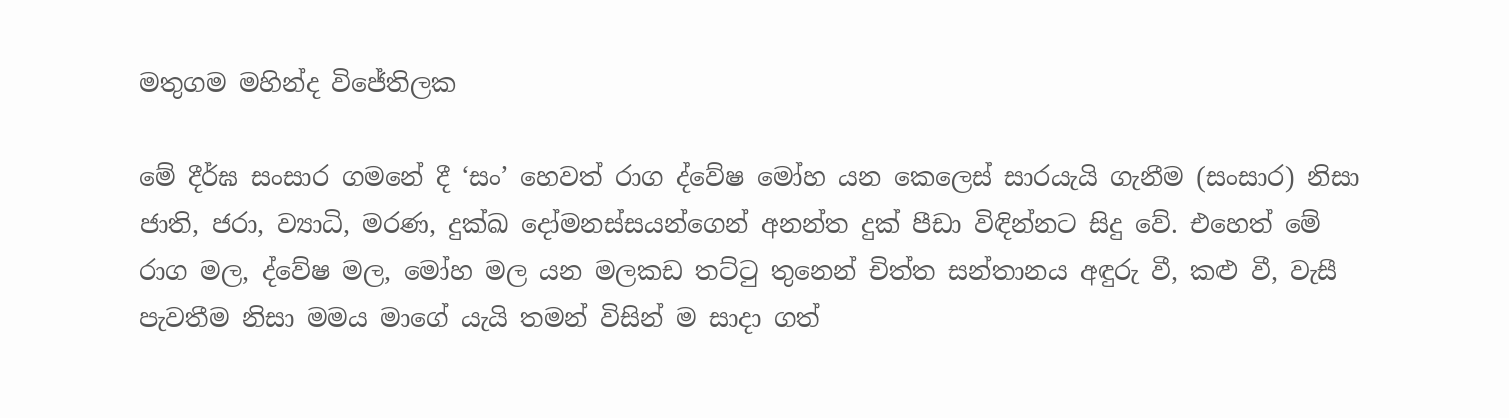මතුගම මහින්ද විජේතිලක

මේ දීර්ඝ සංසාර ගමනේ දී ‘සං’ හෙවත් රාග ද්වේෂ මෝහ යන කෙලෙස් සාරයැයි ගැනීම (සංසාර) නිසා ජාති, ජරා, ව්‍යාධි, මරණ, දුක්ඛ දෝමනස්සයන්ගෙන් අනන්ත දුක් පීඩා විඳින්නට සිදු වේ. එහෙත් මේ රාග මල, ද්වේෂ මල, මෝහ මල යන මලකඩ තට්ටු තුනෙන් චිත්ත සන්තානය අඳුරු වී, කළු වී, වැසී පැවතීම නිසා මමය මාගේ යැයි තමන් විසින් ම සාදා ගත්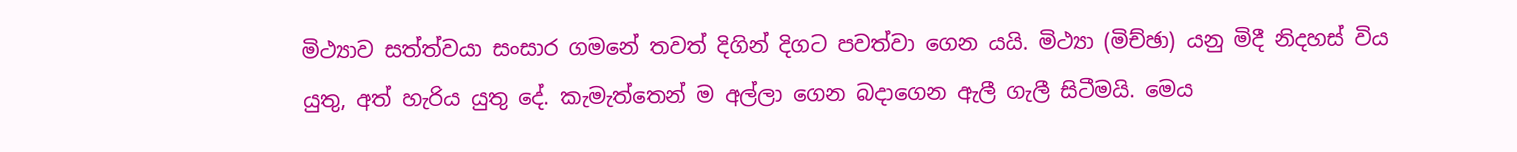මිථ්‍යාව සත්ත්වයා සංසාර ගමනේ තවත් දිගින් දිගට පවත්වා ගෙන යයි. මිථ්‍යා (මිච්ඡා) යනු මිදී නිදහස් විය යුතු, අත් හැරිය යුතු දේ. කැමැත්තෙන් ම අල්ලා ගෙන බදාගෙන ඇලී ගැලී සිටීමයි. මෙය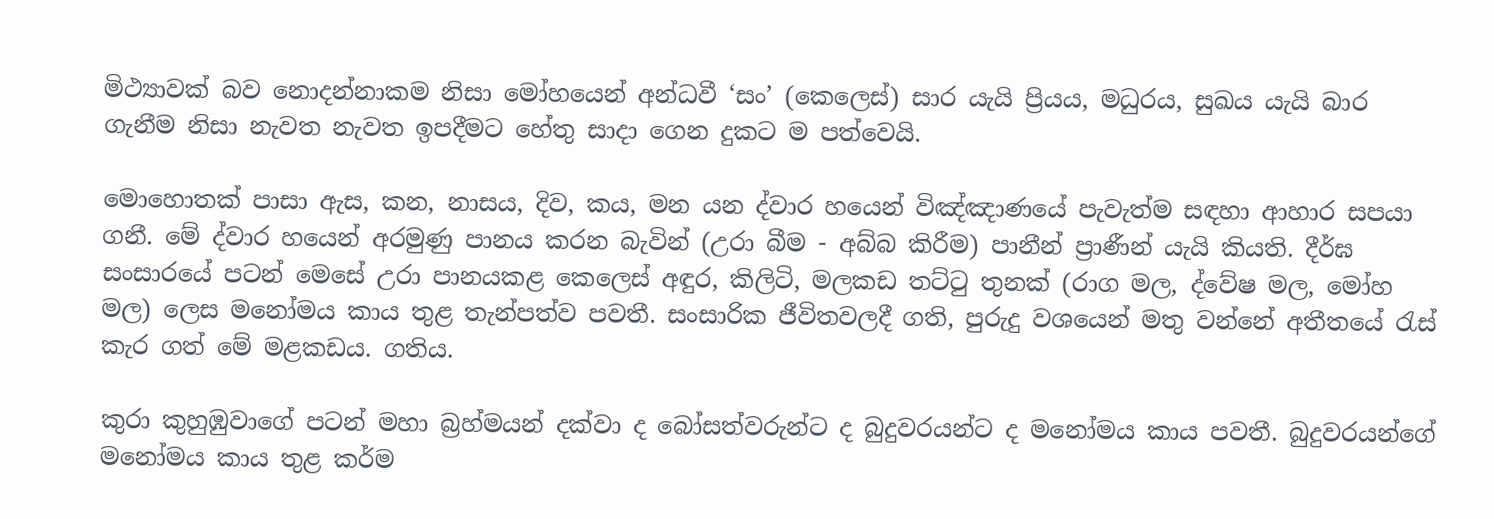මිථ්‍යාවක් බව නොදන්නාකම නිසා මෝහයෙන් අන්ධවී ‘සං’ (කෙලෙස්) සාර යැයි ප්‍රියය, මධුරය, සුඛය යැයි බාර ගැනීම නිසා නැවත නැවත ඉපදීමට හේතු සාදා ගෙන දුකට ම පත්වෙයි.

මොහොතක් පාසා ඇස, කන, නාසය, දිව, කය, මන යන ද්වාර හයෙන් විඤ්ඤාණයේ පැවැත්ම සඳහා ආහාර සපයා ගනී. මේ ද්වාර හයෙන් අරමුණු පානය කරන බැවින් (උරා බීම - අබ්බ කිරීම) පානීන් ප්‍රාණීන් යැයි කියති. දීර්ඝ සංසාරයේ පටන් මෙ‍සේ උරා පානයකළ කෙලෙස් අඳුර, කිලිටි, මලකඩ තට්ටු තුනක් (රාග මල, ද්වේෂ මල, මෝහ මල) ලෙස මනෝමය කාය තුළ තැන්පත්ව පවතී. සංසාරික ජීවිතවලදී ගති, පුරුදු වශයෙන් මතු වන්නේ අතීතයේ රැස් කැර ගත් මේ මළකඩය. ගතිය.

කුරා කුහුඹුවාගේ පටන් මහා බ්‍රහ්මයන් දක්වා ද බෝසත්වරුන්ට ද බුදුවරයන්ට ද ම‍නෝමය කාය පවතී. බුදුවරයන්ගේ මනෝමය කාය තුළ කර්ම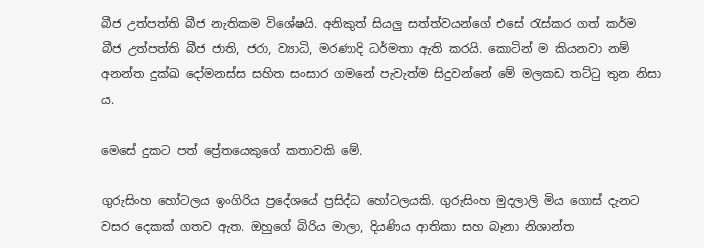බීජ උත්පත්ති බීජ නැතිකම විශේෂයි. අනිකුත් සියලු සත්ත්වයන්ගේ එසේ රැස්කර ගත් කර්ම බීජ උත්පත්ති බීජ ජාති, ජරා, ව්‍යාධි, මරණාදි ධර්මතා ඇති කරයි. කොටින් ම කියනවා නම් අනන්ත දුක්ඛ දෝමනස්ස සහිත සංසාර ගමනේ පැවැත්ම සිදුවන්නේ මේ මලකඩ තට්ටු තුන නිසා ය.

මෙසේ දුකට පත් ප්‍රේතයෙකුගේ කතාවකි මේ.

ගුරුසිංහ හෝටලය ඉංගිරිය ප්‍රදේශයේ ප්‍රසිද්ධ හෝටලයකි. ගුරුසිංහ මුදලාලි මිය ගොස් දැනට වසර දෙකක් ගතව ඇත. ඔහුගේ බිරිය මාලා, දියණිය ආතිකා සහ බෑනා නිශාන්ත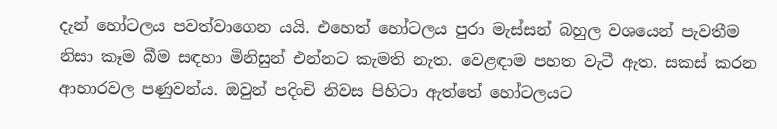දැන් හෝටලය පවත්වාගෙන යයි. එහෙත් හෝටලය පුරා මැස්සන් බහුල වශයෙන් පැවතීම නිසා කෑම බීම සඳහා මිනිසුන් එන්නට කැමති නැත. වෙළඳාම පහත වැටී ඇත. සකස් කරන ආහාරවල පණුවන්ය. ඔවුන් පදිංචි නිවස පිහිටා ඇත්තේ හෝටලයට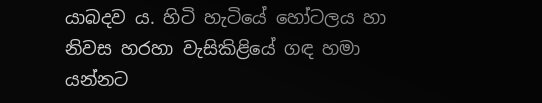යාබදව ය. හිටි හැටියේ හෝටලය හා නිවස හරහා වැසිකිළියේ ගඳ හමා යන්නට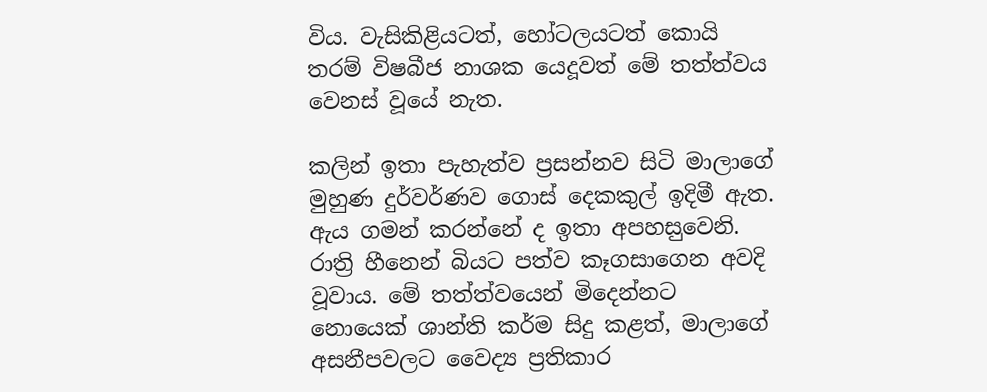විය. වැසිකිළියටත්, හෝටලයටත් කොයි තරම් විෂබීජ නාශක යෙදූවත් මේ තත්ත්වය වෙනස් වූයේ නැත.

කලින් ඉතා පැහැත්ව ප්‍රසන්නව සිටි මාලාගේ මුහුණ දුර්වර්ණව ගොස් දෙකකුල් ඉදිමී ඇත. ඇය ගමන් කරන්නේ ද ඉතා අපහස‍ුවෙනි. රාත්‍රි හීනෙන් බියට පත්ව කෑගසාගෙන අවදි වූවාය. මේ තත්ත්වයෙන් මිදෙන්නට නොයෙක් ශාන්ති කර්ම සිදු කළත්, මාලාගේ අසනීපවලට වෛද්‍ය ප්‍රතිකාර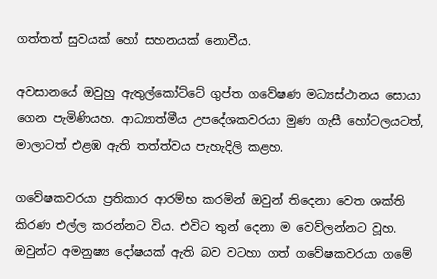ගත්තත් සුවයක් හෝ සහනයක් නොවීය.

අවසානයේ ඔවුහු ඇතුල්කෝට්ටේ ගුප්ත ගවේෂණ මධ්‍යස්ථානය සොයා ගෙන පැමිණියහ. ආධ්‍යාත්මීය උපදේශකවරයා මුණ ගැසී හෝටලයටත්, මාලාටත් එළඹ ඇති තත්ත්වය පැහැදිලි කළහ.

ගවේෂකවරයා ප්‍රතිකාර ආරම්භ කරමින් ඔවුන් තිදෙනා වෙත ශක්ති කිරණ එල්ල කරන්නට විය. එවිට තුන් දෙනා ම වෙව්ලන්නට වූහ. ඔවුන්ට අමනුෂ්‍ය දෝෂයක් ඇති බව වටහා ගත් ගවේෂකවරයා ගමේ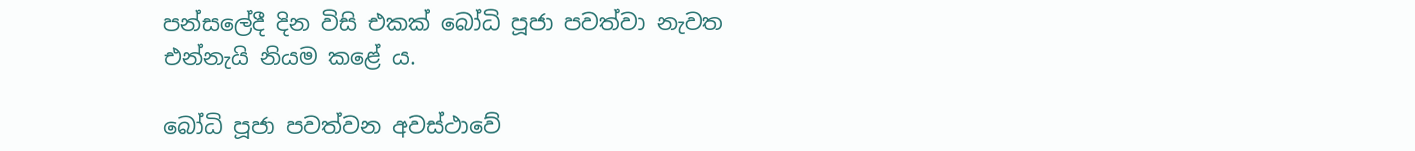පන්ස‍ලේදී දින විසි එකක් බෝධි පූජා පවත්වා නැවත එන්නැයි නියම කළේ ය.

බෝධි පූජා පවත්වන අවස්ථාවේ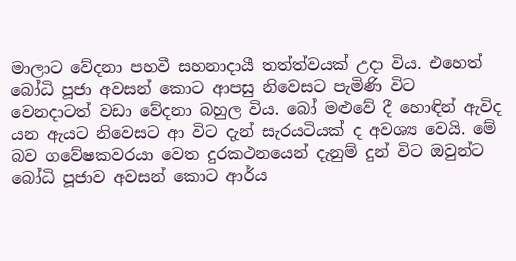මාලාට වේදනා පහවී සහනාදායී තත්ත්වයක් උදා විය. එහෙත් බෝධි පූජා අවසන් කොට ආපසු නිවෙසට පැමිණි විට වෙනදාටත් වඩා වේදනා බහුල විය. බෝ මළුවේ දී හොඳින් ඇවිද යන ඇයට නිවෙසට ආ විට දැන් සැරයටියක් ද අවශ්‍ය වෙයි. මේ බව ගවේෂකවරයා වෙත දුරකථනයෙන් දැනුම් දුන් විට ඔවුන්ට බෝධි පූජාව අවසන් කොට ආර්ය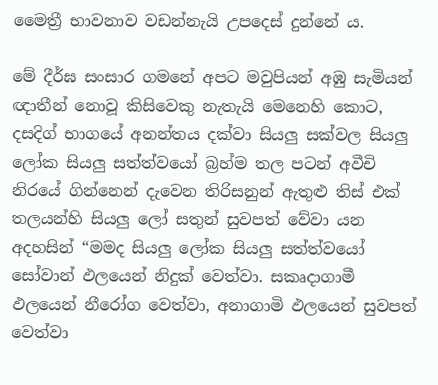මෛත්‍රී භාවනාව වඩන්නැයි උපදෙස් දුන්නේ ය.

මේ දීර්ඝ සංසාර ගමනේ අපට මවුපියන් අඹු සැමියන් ඥාතීන් නොවූ කිසිවෙකු නැතැයි මෙනෙහි කොට, දසදිග් භාගයේ අනන්තය දක්වා සියලු සක්වල සියලු ලෝක සියලු සත්ත්වයෝ බ්‍රහ්ම තල පටන් අවීචි නිරයේ ගින්නෙන් දැවෙන තිරිසනුන් ඇතුළු තිස් එක් තලයන්හි සියලු ‍ලෝ සතුන් සුවපත් වේවා යන අදහසින් “මමද සියලු ලෝක සියලු සත්ත්වයෝ සෝවාන් ඵලයෙන් නිදුක් වෙත්වා. සකෘදාගාමී ඵලයෙන් නීරෝග වෙත්වා, අනාගාමි ඵලයෙන් සුවපත් වෙත්වා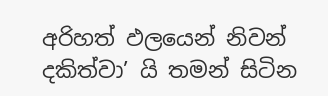අරිහත් ඵලයෙන් නිවන් දකිත්වා’ යි තමන් සිටින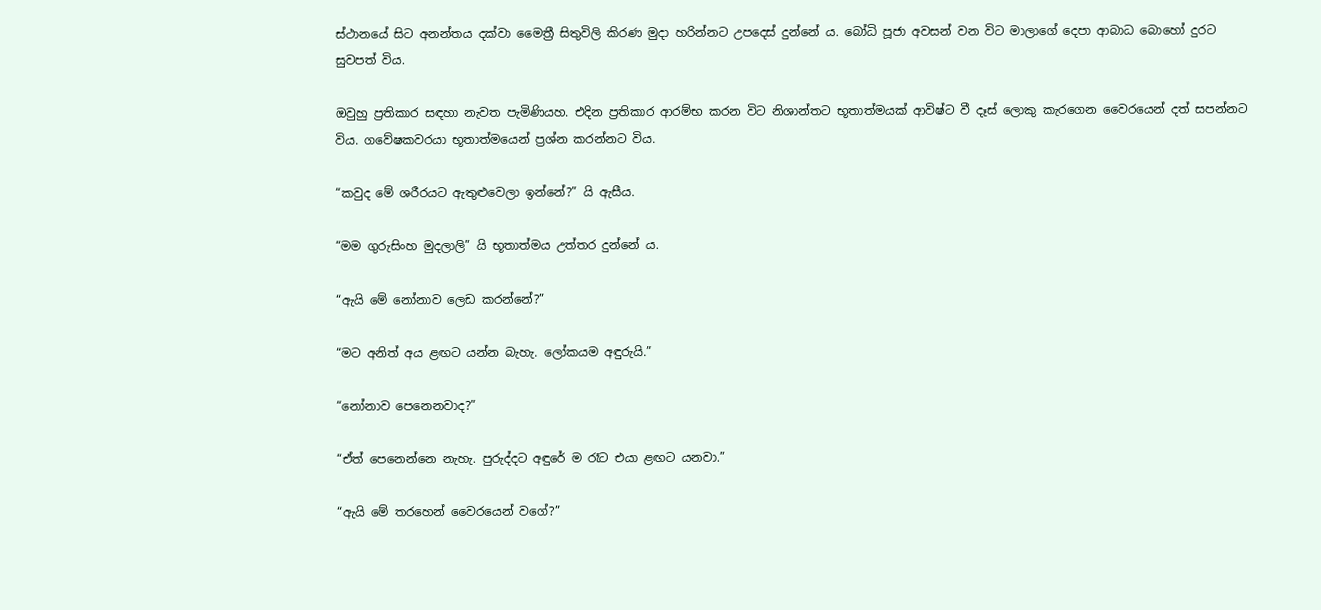ස්ථානයේ සිට අනන්තය දක්වා මෛත්‍රී සිතුවිලි කිරණ මුදා හරින්නට උපදෙස් දුන්නේ ය. බෝධි පූජා අවසන් වන විට මාලාගේ දෙපා ආබාධ බොහෝ දුරට සුවපත් විය.

ඔවුහු ප්‍රතිකාර සඳහා නැවත පැමිණියහ. එදින ප්‍රතිකාර ආරම්භ කරන විට නිශාන්තට භූතාත්මයක් ආවිෂ්ට වී දෑස් ලොකු කැරගෙන වෛරයෙන් දත් සපන්නට විය. ගවේෂකවරයා භූතාත්මයෙන් ප්‍රශ්න කරන්නට විය.

“කවුද මේ ශරීරයට ඇතුළුවෙලා ඉන්නේ?” යි ඇසීය.

“මම ගුරුසිංහ මුදලාලි” යි භූතාත්මය උත්තර දුන්නේ ය.

“ඇයි මේ නෝනාව ලෙඩ කරන්නේ?”

“මට අනිත් අය ළඟට යන්න බැහැ. ලෝකයම අඳුරුයි.”

“නෝනාව පෙනෙනවාද?”

“ඒත් පෙනෙන්නෙ නැහැ. පුරුද්දට අඳුරේ ම රෑට එයා ළඟට යනවා.”

“ඇයි මේ තරහෙන් වෛරයෙන් වගේ?”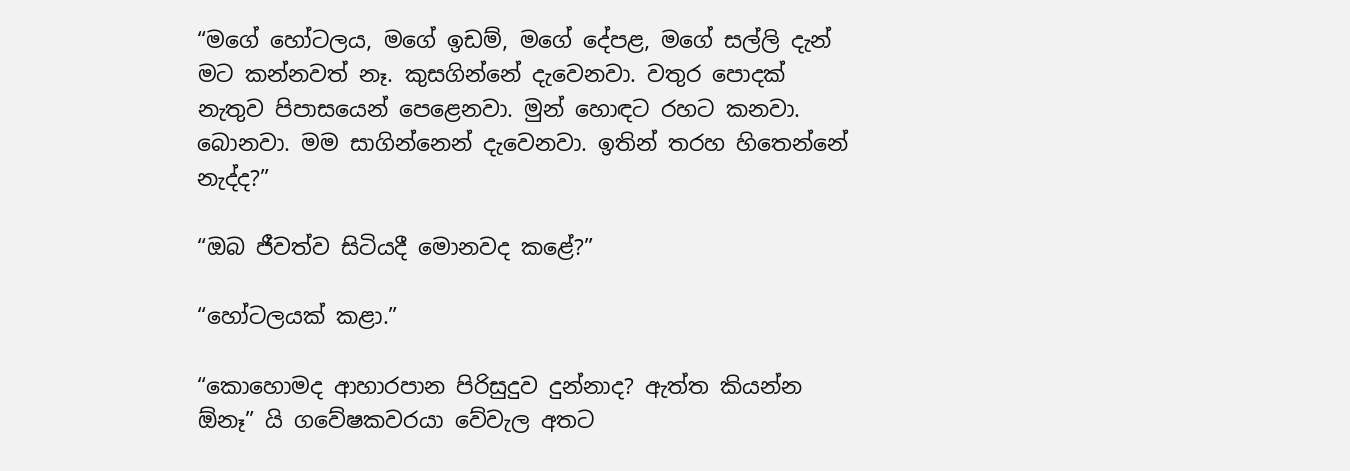“මගේ හෝටලය, මගේ ඉඩම්, මගේ දේපළ, මගේ සල්ලි දැන් මට කන්නවත් නෑ. කුසගින්නේ දැවෙනවා. වතුර පොදක් නැතුව පිපා‍සයෙන් පෙළෙනවා. මුන් හොඳට රහට කනවා. බොනවා. මම සාගින්නෙන් දැවෙනවා. ඉතින් තරහ හිතෙන්නේ නැද්ද?”

“ඔබ ජීවත්ව සිටියදී මොනවද කළේ?”

“හෝටලයක් කළා.”

“කොහොමද ආහාරපාන පිරිසුදුව දුන්නාද? ඇත්ත කියන්න ඕනෑ” යි ගවේෂකවරයා වේවැල අතට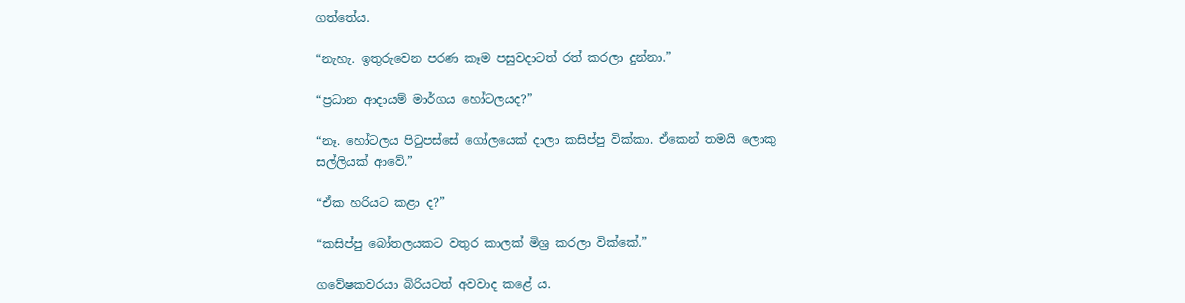ගත්තේය.

“නැහැ. ඉතුරුවෙන පරණ කෑම පසුවදාටත් රත් කරලා දුන්නා.”

“ප්‍රධාන ආදායම් මාර්ගය හෝටලයද?”

“නෑ. හෝටලය පිටුපස්සේ ගෝලයෙක් දාලා කසිප්පු ‍වික්කා. ඒකෙන් තමයි ලොකු සල්ලියක් ආවේ.”

“ඒක හරියට කළා ද?”

“කසිප්පු බෝතලයකට වතුර කාලක් මිශ්‍ර කරලා වික්කේ.”

ගවේෂකවරයා බිරියටත් අවවාද කළේ ය.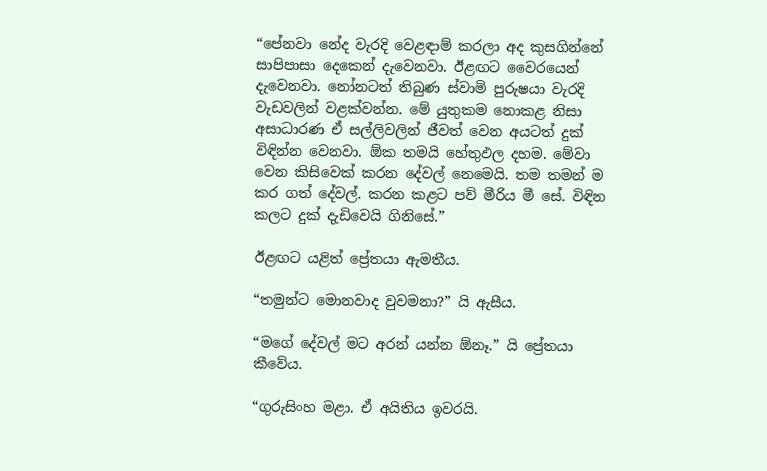“පේනවා නේද වැරදි වෙළඳාම් කරලා අද කුසගින්නේ සාපිපාසා දෙකෙන් දැවෙනවා. ඊළඟට වෛරයෙන් දැවෙනවා. නෝනටත් තිබුණ ස්වාමි පුරුෂයා වැරදි වැඩවලින් වළක්වන්න. මේ යුතුකම නොකළ නිසා අසාධාරණ ඒ සල්ලිවලින් ජීවත් වෙන අයටත් දුක් විඳින්න වෙනවා. ඕක තමයි හේතුඵල දහම. මේවා වෙන කිසිවෙක් කරන දේවල් නෙමෙයි. තම තමන් ම කර ගත් දේවල්. කරන කළට පව් මීරිය මී සේ. විඳින කලට දුක් දැඩිවෙයි ගිනිසේ.”

ඊළඟට යළිත් ප්‍රේතයා ඇමතීය.

“තමුන්ට මොනවාද වුවමනා?” යි ඇසීය.

“මගේ දේවල් මට අරන් යන්න ඕනෑ.” යි ප්‍රේතයා කීවේය.

“ගුරුසිංහ මළා. ඒ අයිතිය ඉවරයි.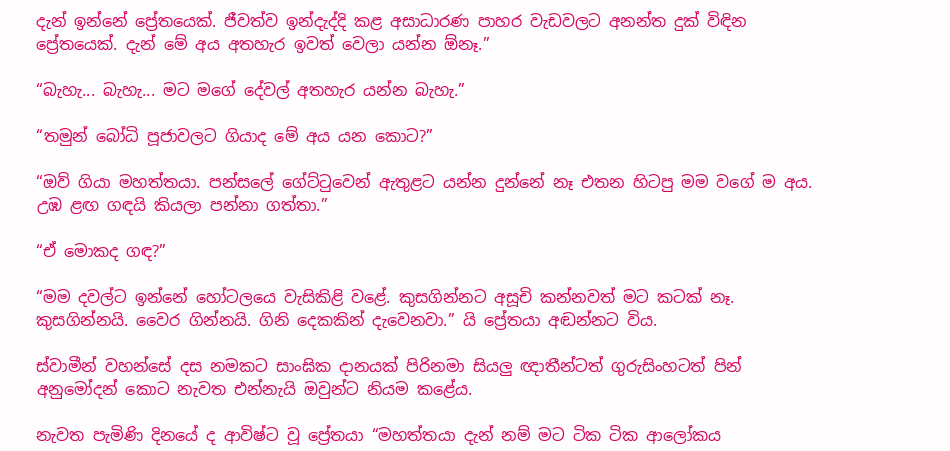දැන් ඉන්නේ ප්‍රේතයෙක්. ජීවත්ව ඉන්දැද්දි කළ අසාධාරණ පාහර වැඩවලට අනන්ත දුක් විඳින ප්‍රේතයෙක්. දැන් මේ අය අතහැර ඉවත් වෙලා යන්න ඕනෑ.”

“බැහැ... බැහැ... මට මගේ දේවල් අතහැර යන්න බැහැ.”

“තමුන් බෝධි පූජාවලට ගියාද මේ අය යන කොට?”

“ඔව් ගියා මහත්තයා. පන්සලේ ගේට්ටුවෙන් ඇතුළට යන්න දුන්නේ නෑ එතන හිටපු මම වගේ ම අය. උඹ ළඟ ගඳයි කියලා පන්නා ගත්තා.”

“ඒ ‍මොකද ගඳ?”

“මම දවල්ට ඉන්නේ හෝටලයෙ වැසිකිළි වළේ. කුසගින්නට අසූචි කන්නවත් මට කටක් නෑ. කුසගින්නයි. වෛර ගින්නයි. ගිනි දෙකකින් දැවෙනවා.” යි ප්‍රේතයා අඬන්නට විය.

ස්වාමීන් වහන්සේ දස නමකට සාංඝික දානයක් පිරිනමා සියලු ඥාතීන්ටත් ගුරුසිංහටත් පින් අනු‍මෝදන් කොට නැවත එන්නැයි ඔවුන්ට නියම කළේය.

නැවත පැමිණි දිනයේ ද ආවිෂ්ට වූ ප්‍රේතයා “මහත්තයා දැන් නම් මට ටික ටික ආලෝකය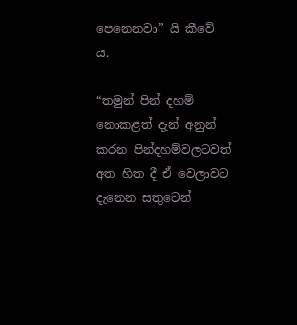පෙනෙනවා” යි කීවේ ය.

“තමුන් පින් දහම් නොකළත් දැන් අනුන් කරන පින්දහම්වලටවත් අත හිත දී ඒ වෙලාවට දැනෙන සතුටෙන්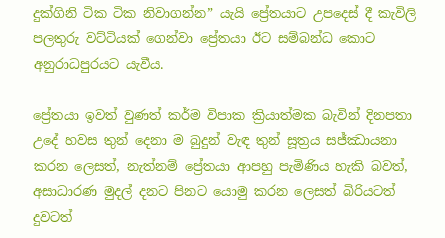දුක්ගිනි ටික ටික නිවාගන්න” යැයි ප්‍රේතයාට උපදෙස් දී කැවිලි පලතුරු වට්ටියක් ගෙන්වා ප්‍රේතයා ඊට සම්බන්ධ කොට අනුරාධපුරයට යැවීය.

ප්‍රේතයා ඉවත් වුණත් කර්ම විපාක ක්‍රියාත්මක බැවින් දිනපතා උදේ හවස තුන් දෙනා ම බුදුන් වැඳ තුන් සූත්‍රය සජ්ඣායනා කරන ලෙසත්, නැත්නම් ප්‍රේතයා ආපහු පැමිණිය හැකි බවත්, අසාධාරණ මුදල් දනට පිනට යොමු කරන ලෙසත් බිරියටත් දුවටත්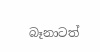බෑනාටත්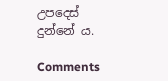උපදෙස් දුන්නේ ය.

Comments